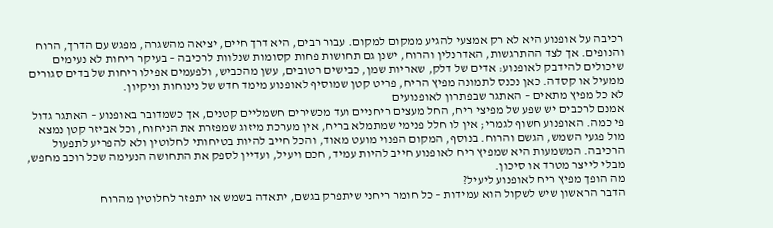רכיבה על אופנוע היא לא רק אמצעי להגיע ממקום למקום. עבור רבים, היא דרך חיים, יציאה מהשגרה, מפגש עם הדרך, הרוח והנופים. אך לצד ההתרגשות, האדרנלין והרוח, ישנן גם תחושות פחות קסומות שנלוות לרכיבה – בעיקר ריחות לא נעימים שיכולים להידבק לאופנוע: אדים של דלק, שאריות שמן, כבישים רטובים, עשן מהכביש, ולפעמים אפילו ריחות של בדים סגורים ממעיל או קסדה. כאן נכנס לתמונה מפיץ הריח, פריט קטן שמוסיף לאופנוע מימד חדש של נינוחות וניקיון.
לא כל מפיץ מתאים – האתגר שבפתרון לאופנועים
אמנם לרכבים יש שפע של מפיצי ריח, החל מעצים ריחניים ועד מכשירים חשמליים קטנים, אך כשמדובר באופנוע – האתגר גדול פי כמה. האופנוע חשוף לגמרי; אין לו חלל פנימי שמתמלא בריח, אין מערכת מיזוג שמפזרת את הניחוח, וכל אביזר קטן נמצא מול פגעי השמש, הגשם והרוח. בנוסף, המקום הפנוי מועט מאוד, והכל חייב להיות בטיחותי לחלוטין ולא להפריע לתפעול הרכיבה. המשמעות היא שמפיץ ריח לאופנוע חייב להיות עמיד, חכם ויעיל, ועדיין לספק את התחושה הנעימה שכל רוכב מחפש, מבלי לייצר מטרד או סיכון.
מה הופך מפיץ ריח לאופנוע ליעיל?
הדבר הראשון שיש לשקול הוא עמידות – כל חומר ריחני שיתפרק בגשם, יתאדה בשמש או יתפזר לחלוטין מהרוח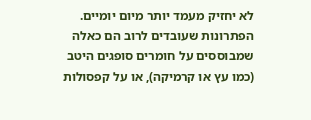לא יחזיק מעמד יותר מיום יומיים. הפתרונות שעובדים לרוב הם כאלה שמבוססים על חומרים סופגים היטב (כמו עץ או קרמיקה), או על קפסולות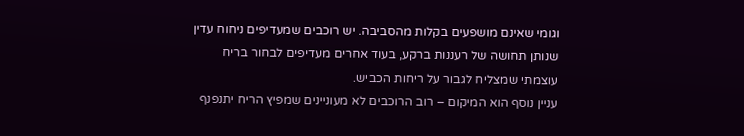וגומי שאינם מושפעים בקלות מהסביבה. יש רוכבים שמעדיפים ניחוח עדין שנותן תחושה של רעננות ברקע, בעוד אחרים מעדיפים לבחור בריח עוצמתי שמצליח לגבור על ריחות הכביש.
עניין נוסף הוא המיקום – רוב הרוכבים לא מעוניינים שמפיץ הריח יתנפנף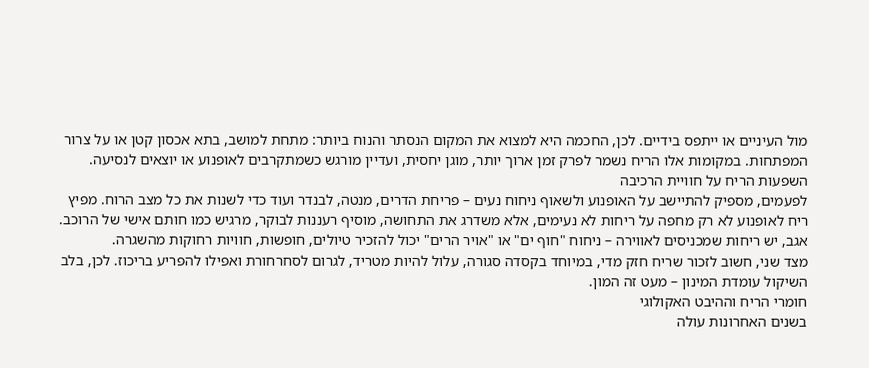מול העיניים או ייתפס בידיים. לכן, החכמה היא למצוא את המקום הנסתר והנוח ביותר: מתחת למושב, בתא אכסון קטן או על צרור המפתחות. במקומות אלו הריח נשמר לפרק זמן ארוך יותר, מוגן יחסית, ועדיין מורגש כשמתקרבים לאופנוע או יוצאים לנסיעה.
השפעות הריח על חוויית הרכיבה
לפעמים, מספיק להתיישב על האופנוע ולשאוף ניחוח נעים – פריחת הדרים, מנטה, לבנדר ועוד כדי לשנות את כל מצב הרוח. מפיץ ריח לאופנוע לא רק מחפה על ריחות לא נעימים, אלא משדרג את התחושה, מוסיף רעננות לבוקר, מרגיש כמו חותם אישי של הרוכב. אגב, יש ריחות שמכניסים לאווירה – ניחוח "חוף ים" או "אויר הרים" יכול להזכיר טיולים, חופשות, חוויות רחוקות מהשגרה.
מצד שני, חשוב לזכור שריח חזק מדי, במיוחד בקסדה סגורה, עלול להיות מטריד, לגרום לסחרחורת ואפילו להפריע בריכוז. לכן, בלב השיקול עומדת המינון – מעט זה המון.
חומרי הריח וההיבט האקולוגי
בשנים האחרונות עולה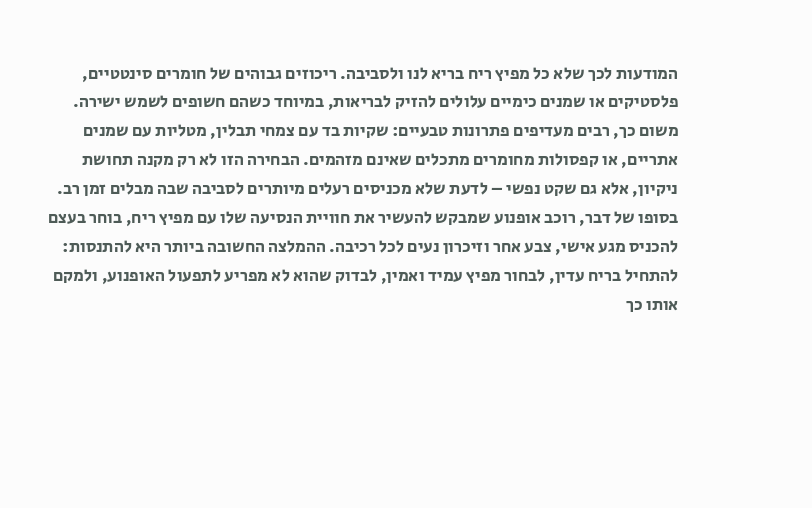המודעות לכך שלא כל מפיץ ריח בריא לנו ולסביבה. ריכוזים גבוהים של חומרים סינטטיים, פלסטיקים או שמנים כימיים עלולים להזיק לבריאות, במיוחד כשהם חשופים לשמש ישירה. משום כך, רבים מעדיפים פתרונות טבעיים: שקיות בד עם צמחי תבלין, מטליות עם שמנים אתריים, או קפסולות מחומרים מתכלים שאינם מזהמים. הבחירה הזו לא רק מקנה תחושת ניקיון, אלא גם שקט נפשי – לדעת שלא מכניסים רעלים מיותרים לסביבה שבה מבלים זמן רב.
בסופו של דבר, רוכב אופנוע שמבקש להעשיר את חוויית הנסיעה שלו עם מפיץ ריח, בוחר בעצם להכניס מגע אישי, צבע אחר וזיכרון נעים לכל רכיבה. ההמלצה החשובה ביותר היא להתנסות: להתחיל בריח עדין, לבחור מפיץ עמיד ואמין, לבדוק שהוא לא מפריע לתפעול האופנוע, ולמקם אותו כך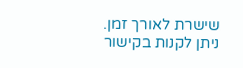שישרת לאורך זמן. ניתן לקנות בקישור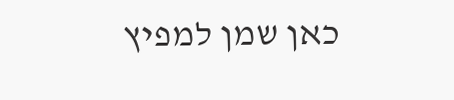כאן שמן למפיץ